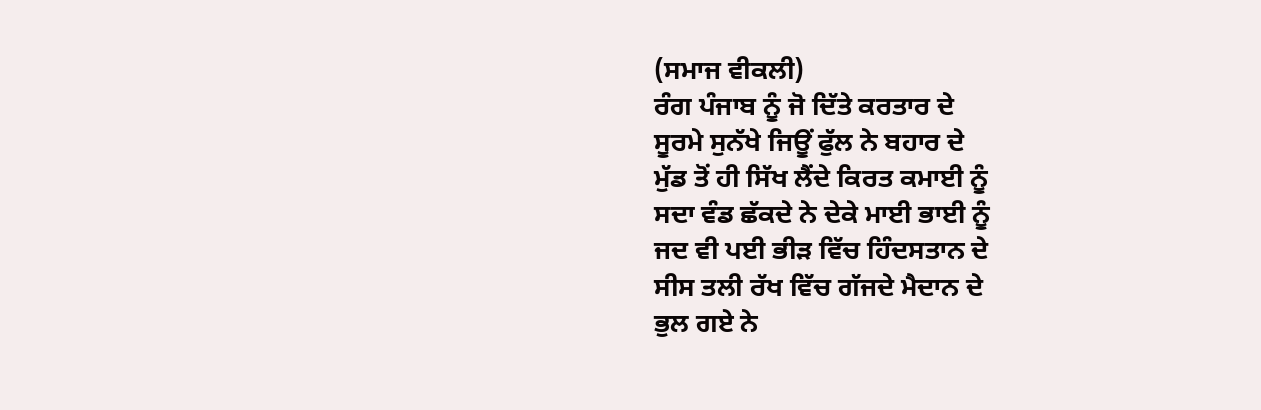(ਸਮਾਜ ਵੀਕਲੀ)
ਰੰਗ ਪੰਜਾਬ ਨੂੰ ਜੋ ਦਿੱਤੇ ਕਰਤਾਰ ਦੇ
ਸੂਰਮੇ ਸੁਨੱਖੇ ਜਿਊਂ ਫੁੱਲ ਨੇ ਬਹਾਰ ਦੇ
ਮੁੱਡ ਤੋਂ ਹੀ ਸਿੱਖ ਲੈਂਦੇ ਕਿਰਤ ਕਮਾਈ ਨੂੰ
ਸਦਾ ਵੰਡ ਛੱਕਦੇ ਨੇ ਦੇਕੇ ਮਾਈ ਭਾਈ ਨੂੰ
ਜਦ ਵੀ ਪਈ ਭੀੜ ਵਿੱਚ ਹਿੰਦਸਤਾਨ ਦੇ
ਸੀਸ ਤਲੀ ਰੱਖ ਵਿੱਚ ਗੱਜਦੇ ਮੈਦਾਨ ਦੇ
ਭੁਲ ਗਏ ਨੇ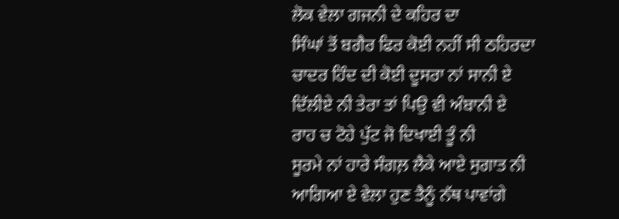ਲੋਕ ਵੇਲਾ ਗਜਨੀ ਦੇ ਕਹਿਰ ਦਾ
ਸਿੰਘਾਂ ਤੋਂ ਬਗੈਰ ਫਿਰ ਕੋਈ ਨਹੀਂ ਸੀ ਠਹਿਰਦਾ
ਚਾਦਰ ਹਿੰਦ ਦੀ ਕੋਈ ਦੂਸਰਾ ਨਾਂ ਸਾਨੀ ਏ
ਦਿੱਲੀਏ ਨੀ ਤੇਰਾ ਤਾਂ ਪਿਉ ਵੀ ਅੰਬਾਨੀ ਏ
ਰਾਹ ਚ ਟੋਹੇ ਪੁੱਟ ਜੋ ਦਿਖਾਈ ਤੂੰ ਨੀ
ਸੂਰਮੇ ਨਾਂ ਹਾਰੇ ਸੰਗਲ਼ ਲੈਕੇ ਆਏ ਸੁਗਾਤ ਨੀ
ਆਗਿਆ ਏ ਵੇਲਾ ਹੁਣ ਤੈਨੂੰ ਨੱਥ ਪਾਵਾਂਗੇ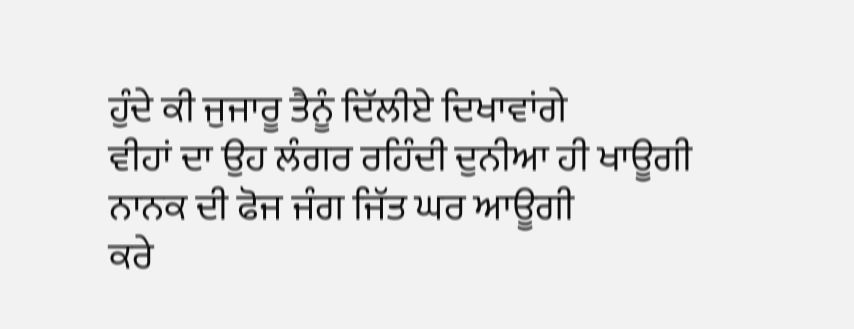ਹੁੰਦੇ ਕੀ ਜੁਜਾਰੂ ਤੈਨੂੰ ਦਿੱਲੀਏ ਦਿਖਾਵਾਂਗੇ
ਵੀਹਾਂ ਦਾ ਉਹ ਲੰਗਰ ਰਹਿੰਦੀ ਦੁਨੀਆ ਹੀ ਖਾਊਗੀ
ਨਾਨਕ ਦੀ ਫੋਜ ਜੰਗ ਜਿੱਤ ਘਰ ਆਊਗੀ
ਕਰੇ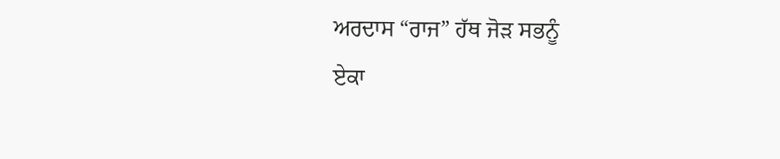ਅਰਦਾਸ “ਰਾਜ” ਹੱਥ ਜੋੜ ਸਭਨੂੰ
ਏਕਾ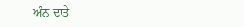ਅੰਨ ਦਾਤੇ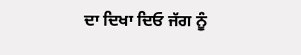ਦਾ ਦਿਖਾ ਦਿਓ ਜੱਗ ਨੂੰ